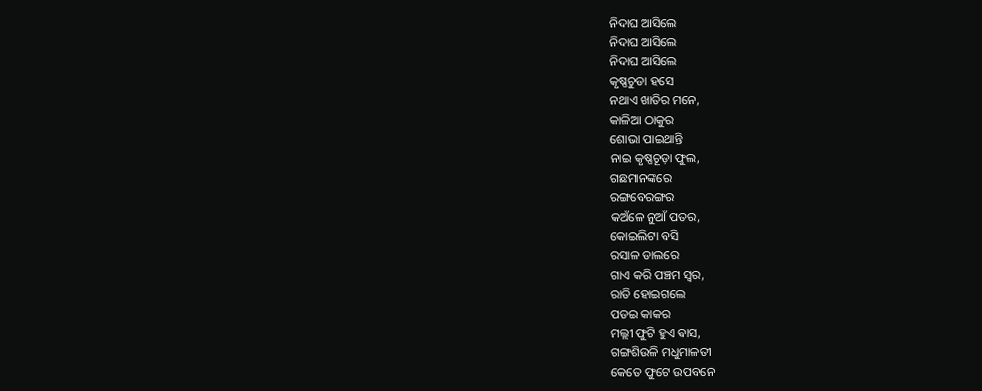ନିଦାଘ ଆସିଲେ
ନିଦାଘ ଆସିଲେ
ନିଦାଘ ଆସିଲେ
କୃଷ୍ଣଚୁଡା ହସେ
ନଥାଏ ଖାତିର ମନେ,
କାଳିଆ ଠାକୁର
ଶୋଭା ପାଇଥାନ୍ତି
ନାଇ କୃଷ୍ଣଚୂଡ଼ା ଫୁଲ,
ଗଛମାନଙ୍କରେ
ରଙ୍ଗବେରଙ୍ଗର
କଅଁଳେ ନୁଆଁ ପତର,
କୋଇଲିଟା ବସି
ରସାଳ ଡାଲରେ
ଗାଏ କରି ପଞ୍ଚମ ସ୍ୱର,
ରାତି ହୋଇଗଲେ
ପଡଇ କାକର
ମଲ୍ଲୀ ଫୁଟି ହୁଏ ଵାସ,
ଗଙ୍ଗଶିଉଳି ମଧୁମାଳତୀ
କେତେ ଫୁଟେ ଉପବନେ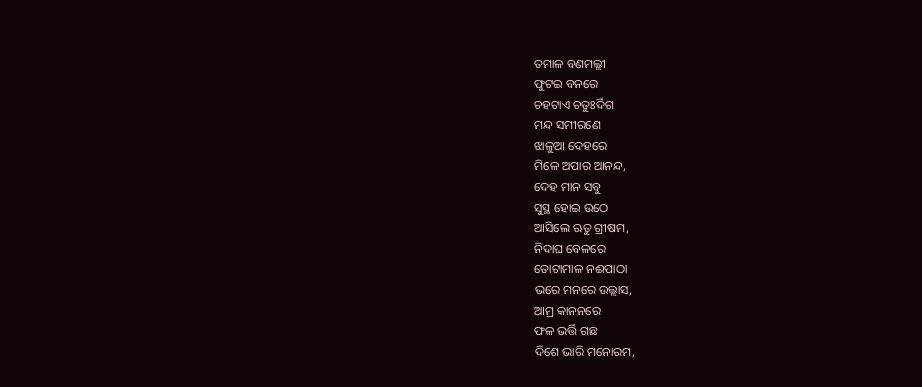ତମାଳ ବଣମଲ୍ଲୀ
ଫୁଟଇ ବନରେ
ଚହଟାଏ ଚତୁଃର୍ଦିଗ
ମନ୍ଦ ସମୀରଣେ
ଝାଳୁଆ ଦେହରେ
ମିଳେ ଅପାର ଆନନ୍ଦ,
ଦେହ ମାନ ସବୁ
ସୁସ୍ଥ ହୋଇ ଉଠେ
ଆସିଲେ ଋତୁ ଗ୍ରୀଷମ,
ନିଦାଘ ବେଳରେ
ତୋଟାମାଳ ନଈପାଠା
ଭରେ ମନରେ ଉଲ୍ଲାସ,
ଆମ୍ର କାନନରେ
ଫଳ ଭର୍ତ୍ତି ଗଛ
ଦିଶେ ଭାରି ମନୋରମ,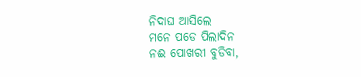ନିଦାଘ ଆସିଲେ
ମନେ ପଡେ ପିଲାଦିନ
ନଈ ପୋଖରୀ ବୁଡିବା,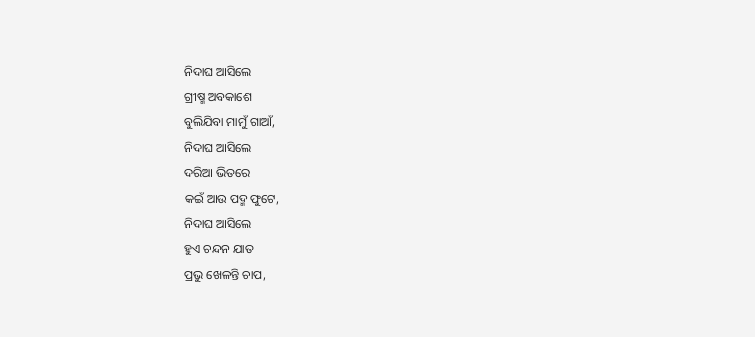ନିଦାଘ ଆସିଲେ
ଗ୍ରୀଷ୍ମ ଅବକାଶେ
ବୁଲିଯିବା ମାମୁଁ ଗାଆଁ,
ନିଦାଘ ଆସିଲେ
ଦରିଆ ଭିତରେ
କଇଁ ଆଉ ପଦ୍ମ ଫୁଟେ,
ନିଦାଘ ଆସିଲେ
ହୁଏ ଚନ୍ଦନ ଯାତ
ପ୍ରଭୁ ଖେଳନ୍ତି ଚାପ,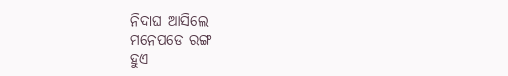ନିଦାଘ ଆସିଲେ
ମନେପଡେ ରଙ୍ଗ
ହୁଏ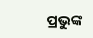ପ୍ରଭୁଙ୍କ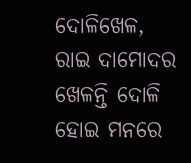ଦୋଳିଖେଳ,
ରାଇ ଦାମୋଦର
ଖେଳନ୍ତି ଦୋଳି
ହୋଇ ମନରେ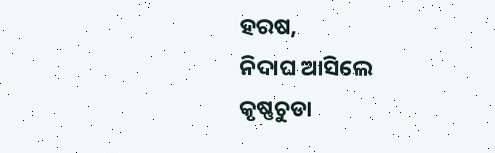ହରଷ,
ନିଦାଘ ଆସିଲେ
କୃଷ୍ଣଚୁଡା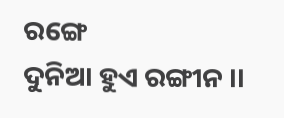ରଙ୍ଗେ
ଦୁନିଆ ହୁଏ ରଙ୍ଗୀନ ।।